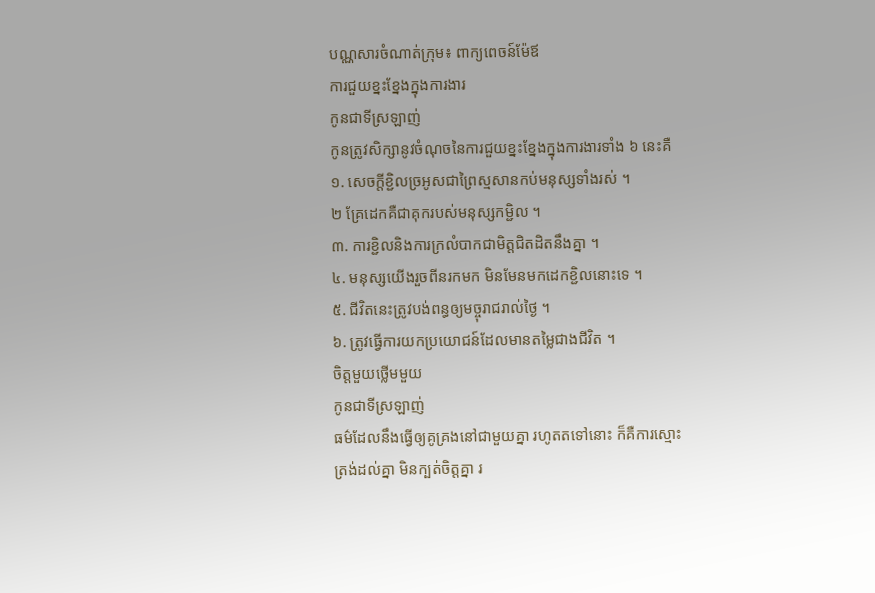បណ្ណសារចំណាត់ក្រុម៖ ពាក្យពេចន៍ម៉ែឪ
ការជួយខ្នះខ្នែងក្នុងការងារ
កូនជាទីស្រឡាញ់
កូនត្រូវសិក្សានូវចំណុចនៃការជួយខ្នះខ្នែងក្នុងការងារទាំង ៦ នេះគឺ
១. សេចក្តីខ្ជិលច្រអូសជាព្រៃស្មសានកប់មនុស្សទាំងរស់ ។
២ គ្រែដេកគឺជាគុករបស់មនុស្សកម្ជិល ។
៣. ការខ្ជិលនិងការក្រលំបាកជាមិត្តជិតដិតនឹងគ្នា ។
៤. មនុស្សយើងរួចពីនរកមក មិនមែនមកដេកខ្ជិលនោះទេ ។
៥. ជីវិតនេះត្រូវបង់ពន្ធឲ្យមច្ចុរាជរាល់ថ្ងៃ ។
៦. ត្រូវធ្វើការយកប្រយោជន៍ដែលមានតម្លៃជាងជីវិត ។
ចិត្តមួយថ្លើមមួយ
កូនជាទីស្រឡាញ់
ធម៌ដែលនឹងធ្វើឲ្យគូគ្រងនៅជាមួយគ្នា រហូតតទៅនោះ ក៏គឺការស្មោះត្រង់ដល់គ្នា មិនក្បត់ចិត្តគ្នា រ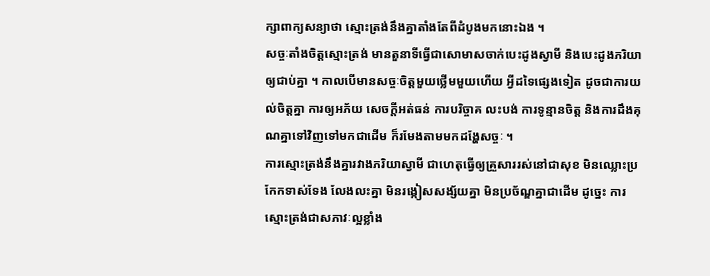ក្សាពាក្យសន្យាថា ស្មោះត្រង់នឹងគ្នាតាំងតែពីដំបូងមកនោះឯង ។
សច្ចៈតាំងចិត្តស្មោះត្រង់ មានតួនាទីធ្វើជាសោមាសចាក់បេះដូងស្វាមី និងបេះដូងភរិយាឲ្យជាប់គ្នា ។ កាលបើមានសច្ចៈចិត្តមួយថ្លើមមួយហើយ អ្វីដទៃផ្សេងទៀត ដូចជាការយល់ចិត្តគ្នា ការឲ្យអភ័យ សេចក្តីអត់ធន់ ការបរិច្ចាគ លះបង់ ការទូន្មានចិត្ត និងការដឹងគុណគ្នាទៅវិញទៅមកជាដើម ក៏រមែងតាមមកដង្ហែសច្ចៈ ។
ការស្មោះត្រង់នឹងគ្នារវាងភរិយាស្វាមី ជាហេតុធ្វើឲ្យគ្រួសាររស់នៅជាសុខ មិនឈ្លោះប្រកែកទាស់ទែង លែងលះគ្នា មិនរង្កៀសសង្ស័យគ្នា មិនប្រច័ណ្ឌគ្នាជាដើម ដូច្នេះ ការស្មោះត្រង់ជាសភាវៈល្អខ្លាំង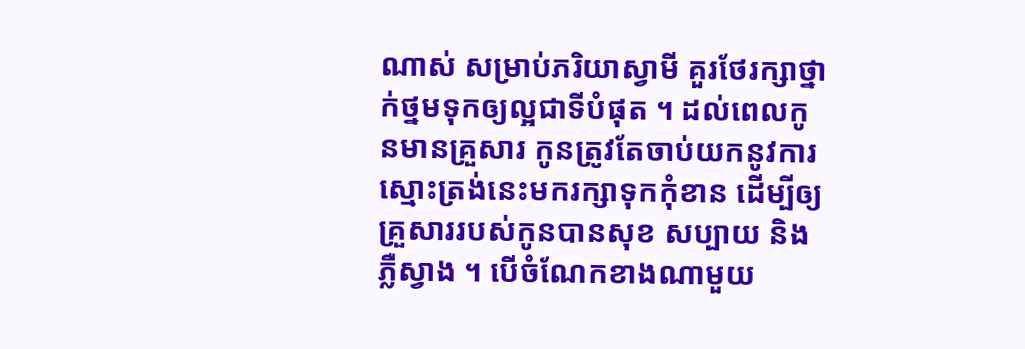ណាស់ សម្រាប់ភរិយាស្វាមី គួរថែរក្សាថ្នាក់ថ្នមទុកឲ្យល្អជាទីបំផុត ។ ដល់ពេលកូនមានគ្រួសារ កូនត្រូវតែចាប់យកនូវការស្មោះត្រង់នេះមករក្សាទុកកុំខាន ដើម្បីឲ្យគ្រួសាររបស់កូនបានសុខ សប្បាយ និងភ្លឺស្វាង ។ បើចំណែកខាងណាមួយ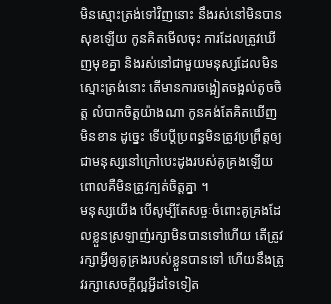មិនស្មោះត្រង់ទៅវិញនោះ នឹងរស់នៅមិនបានសុខឡើយ កូនគិតមើលចុះ ការដែលត្រូវឃើញមុខគ្នា និងរស់នៅជាមួយមនុស្សដែលមិនស្មោះត្រង់នោះ តើមានការចង្អៀតចង្អល់តូចចិត្ត លំបាកចិត្តយ៉ាងណា កូនគង់តែគិតឃើញមិនខាន ដូច្នេះ ទើបប្តីប្រពន្ធមិនត្រូវប្រព្រឹត្តឲ្យជាមនុស្សនៅក្រៅបេះដូងរបស់គូគ្រងឡើយ ពោលគឺមិនត្រូវក្បត់ចិត្តគ្នា ។
មនុស្សយើង បើសូម្បីតែសច្ចៈចំពោះគូគ្រងដែលខ្លួនស្រឡាញ់រក្សាមិនបានទៅហើយ តើត្រូវរក្សាអ្វីឲ្យគូគ្រងរបស់ខ្លួនបានទៅ ហើយនឹងត្រូវរក្សាសេចក្តីល្អអ្វីដទៃទៀត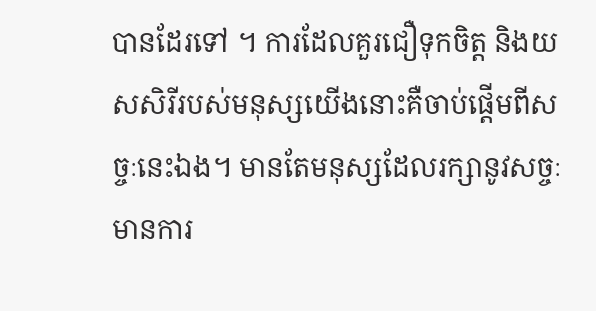បានដែរទៅ ។ ការដែលគួរជឿទុកចិត្ត និងយសសិរីរបស់មនុស្សយើងនោះគឺចាប់ផ្តើមពីសច្ចៈនេះឯង។ មានតែមនុស្សដែលរក្សានូវសច្ចៈមានការ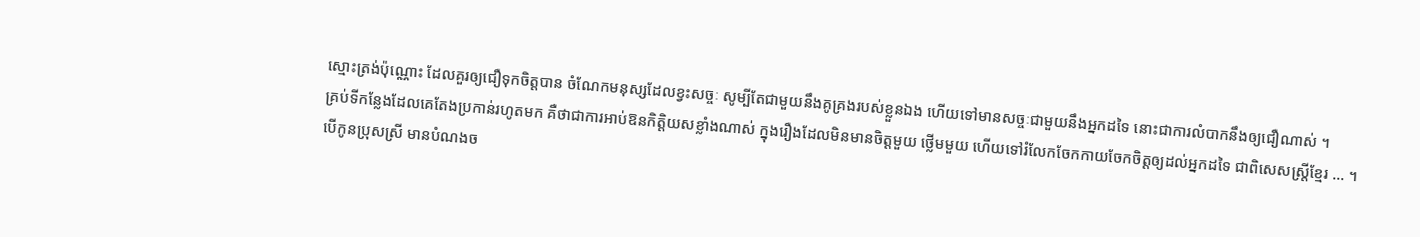ស្មោះត្រង់ប៉ុណ្ណោះ ដែលគួរឲ្យជឿទុកចិត្តបាន ចំណែកមនុស្សដែលខ្វះសច្ចៈ សូម្បីតែជាមួយនឹងគូគ្រងរបស់ខ្លួនឯង ហើយទៅមានសច្ចៈជាមួយនឹងអ្នកដទៃ នោះជាការលំបាកនឹងឲ្យជឿណាស់ ។
គ្រប់ទីកន្លែងដែលគេតែងប្រកាន់រហូតមក គឺថាជាការអាប់ឱនកិត្តិយសខ្លាំងណាស់ ក្នុងរឿងដែលមិនមានចិត្តមួយ ថ្លើមមួយ ហើយទៅរំលែកចែកកាយចែកចិត្តឲ្យដល់អ្នកដទៃ ជាពិសេសស្ត្រីខ្មែរ … ។
បើកូនប្រុសស្រី មានបំណងច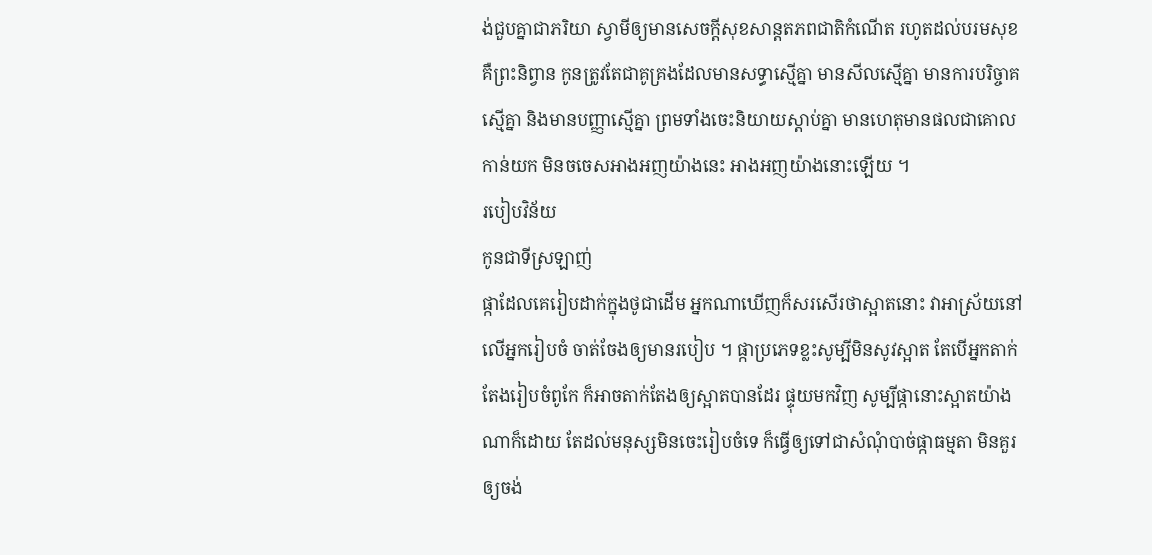ង់ជួបគ្នាជាភរិយា ស្វាមីឲ្យមានសេចក្តីសុខសាន្តតភពជាតិកំណើត រហូតដល់បរមសុខ គឺព្រះនិព្វាន កូនត្រូវតែជាគូគ្រងដែលមានសទ្ធាស្មើគ្នា មានសីលស្មើគ្នា មានការបរិច្ចាគស្មើគ្នា និងមានបញ្ញាស្មើគ្នា ព្រមទាំងចេះនិយាយស្តាប់គ្នា មានហេតុមានផលជាគោលកាន់យក មិនចចេសអាងអញយ៉ាងនេះ អាងអញយ៉ាងនោះឡើយ ។
របៀបវិន័យ
កូនជាទីស្រឡាញ់
ផ្កាដែលគេរៀបដាក់ក្នុងថូជាដើម អ្នកណាឃើញក៏សរសើរថាស្អាតនោះ វាអាស្រ័យនៅលើអ្នករៀបចំ ចាត់ចែងឲ្យមានរបៀប ។ ផ្កាប្រភេទខ្លះសូម្បីមិនសូវស្អាត តែបើអ្នកតាក់តែងរៀបចំពូកែ ក៏អាចតាក់តែងឲ្យស្អាតបានដែរ ផ្ទុយមកវិញ សូម្បីផ្កានោះស្អាតយ៉ាងណាក៏ដោយ តែដល់មនុស្សមិនចេះរៀបចំទេ ក៏ធ្វើឲ្យទៅជាសំណុំបាច់ផ្កាធម្មតា មិនគួរឲ្យចង់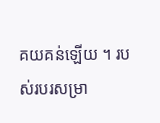គយគន់ឡើយ ។ របស់របរសម្រា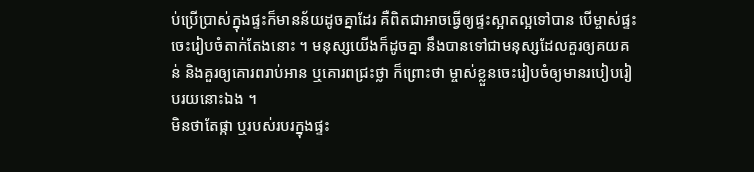ប់ប្រើប្រាស់ក្នុងផ្ទះក៏មានន័យដូចគ្នាដែរ គឺពិតជាអាចធ្វើឲ្យផ្ទះស្អាតល្អទៅបាន បើម្ចាស់ផ្ទះចេះរៀបចំតាក់តែងនោះ ។ មនុស្សយើងក៏ដូចគ្នា នឹងបានទៅជាមនុស្សដែលគួរឲ្យគយគន់ និងគួរឲ្យគោរពរាប់អាន ឬគោរពជ្រះថ្លា ក៏ព្រោះថា ម្ចាស់ខ្លួនចេះរៀបចំឲ្យមានរបៀបរៀបរយនោះឯង ។
មិនថាតែផ្កា ឬរបស់របរក្នុងផ្ទះ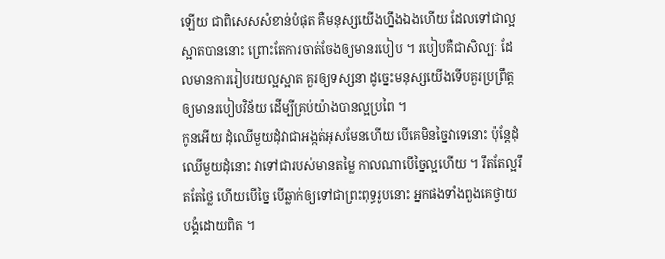ឡើយ ជាពិសេសសំខាន់បំផុត គឺមនុស្សយើងហ្នឹងឯងហើយ ដែលទៅជាល្អស្អាតបាននោះ ព្រោះតែការចាត់ចែងឲ្យមានរបៀប ។ របៀបគឺជាសិល្បៈ ដែលមានការរៀបរយល្អស្អាត គួរឲ្យទស្សនា ដូច្នេះមនុស្សយើងទើបគួរប្រព្រឹត្តឲ្យមានរបៀបវិន័យ ដើម្បីគ្រប់យ៉ាងបានល្អប្រពៃ ។
កូនអើយ ដុំឈើមួយដុំវាជាអង្កត់អុសមែនហើយ បើគេមិនច្នៃវាទេនោះ ប៉ុន្តែដុំឈើមួយដុំនោះ វាទៅជារបស់មានតម្លៃ កាលណាបើច្នៃល្អហើយ ។ រឹតតែល្អរឹតតែថ្លៃ ហើយបើច្នៃ បើឆ្លាក់ឲ្យទៅជាព្រះពុទ្ធរូបនោះ អ្នកផងទាំងពួងគេថ្វាយបង្គំដោយពិត ។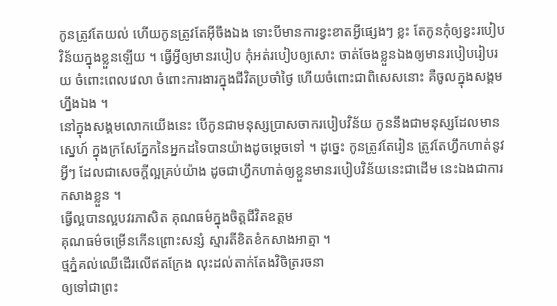កូនត្រូវតែយល់ ហើយកូនត្រូវតែអ៊ីចឹងឯង ទោះបីមានការខ្វះខាតអ្វីផ្សេងៗ ខ្លះ តែកូនកុំឲ្យខ្វះរបៀបវិន័យក្នុងខ្លួនឡើយ ។ ធ្វើអ្វីឲ្យមានរបៀប កុំអត់របៀបឲ្យសោះ ចាត់ចែងខ្លួនឯងឲ្យមានរបៀបរៀបរយ ចំពោះពេលវេលា ចំពោះការងារក្នុងជីវិតប្រចាំថ្ងៃ ហើយចំពោះជាពិសេសនោះ គឺចូលក្នុងសង្គមហ្នឹងឯង ។
នៅក្នុងសង្គមលោកយើងនេះ បើកូនជាមនុស្សប្រាសចាករបៀបវិន័យ កូននឹងជាមនុស្សដែលមានស្នេហ៍ ក្នុងក្រសែភ្នែកនៃអ្នកដទៃបានយ៉ាងដូចម្តេចទៅ ។ ដូច្នេះ កូនត្រូវតែរៀន ត្រូវតែហ្វឹកហាត់នូវអ្វីៗ ដែលជាសេចក្តីល្អគ្រប់យ៉ាង ដូចជាហ្វឹកហាត់ឲ្យខ្លួនមានរបៀបវិន័យនេះជាដើម នេះឯងជាការកសាងខ្លួន ។
ធ្វើល្អបានល្អបវរភាសិត គុណធម៌ក្នុងចិត្តជីវិតឧត្តម
គុណធម៌ចម្រើនកើនព្រោះសន្សំ ស្មារតីខិតខំកសាងអាត្មា ។
ថ្មភ្នំគល់ឈើដើរលើឥតក្រែង លុះដល់តាក់តែងវិចិត្ររចនា
ឲ្យទៅជាព្រះ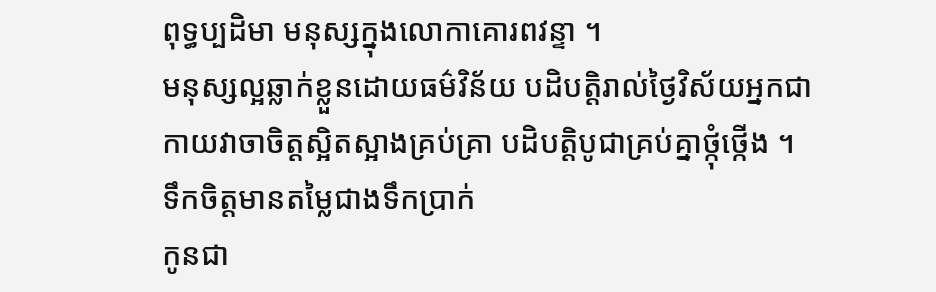ពុទ្ធប្បដិមា មនុស្សក្នុងលោកាគោរពវន្ទា ។
មនុស្សល្អឆ្លាក់ខ្លួនដោយធម៌វិន័យ បដិបត្តិរាល់ថ្ងៃវិស័យអ្នកជា
កាយវាចាចិត្តស្អិតស្អាងគ្រប់គ្រា បដិបត្តិបូជាគ្រប់គ្នាថ្កុំថ្កើង ។
ទឹកចិត្តមានតម្លៃជាងទឹកប្រាក់
កូនជា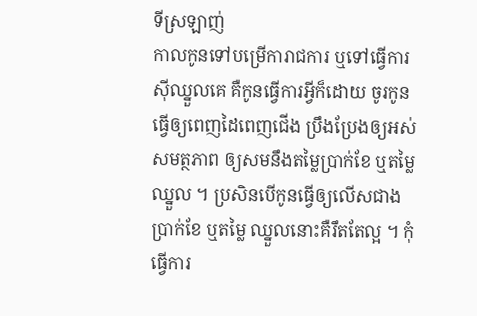ទីស្រឡាញ់
កាលកូនទៅបម្រើការាជការ ឬទៅធ្វើការស៊ីឈ្នួលគេ គឺកូនធ្វើការអ្វីក៏ដោយ ចូរកូនធ្វើឲ្យពេញដៃពេញជើង ប្រឹងប្រែងឲ្យអស់សមត្ថភាព ឲ្យសមនឹងតម្លៃប្រាក់ខែ ឬតម្លៃឈ្នួល ។ ប្រសិនបើកូនធ្វើឲ្យលើសជាងប្រាក់ខែ ឬតម្លៃ ឈ្នួលនោះគឺរឹតតែល្អ ។ កុំធ្វើការ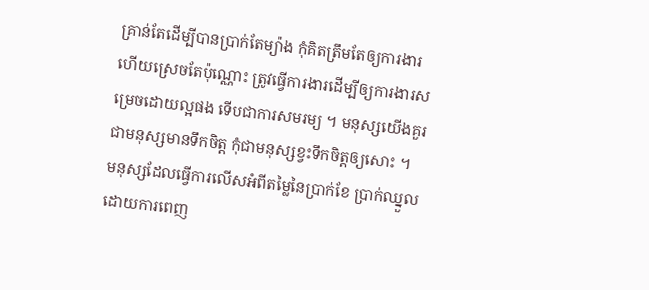គ្រាន់តែដើម្បីបានប្រាក់តែម្យ៉ាង កុំគិតត្រឹមតែឲ្យការងារហើយស្រេចតែប៉ុណ្ណោះ ត្រូវធ្វើការងារដើម្បីឲ្យការងារសម្រេចដោយល្អផង ទើបជាការសមរម្យ ។ មនុស្សយើងគួរជាមនុស្សមានទឹកចិត្ត កុំជាមនុស្សខ្វះទឹកចិត្តឲ្យសោះ ។
មនុស្សដែលធ្វើការលើសអំពីតម្លៃនៃប្រាក់ខែ ប្រាក់ឈ្នួលដោយការពេញ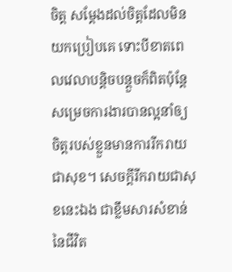ចិត្ត សម្តែងដល់ចិត្តដែលមិនយកប្រៀបគេ ទោះបីខាតពេលវេលាបន្តិចបន្តួចក៏ពិតប៉ុន្តែសម្រេចការងារបានល្អនាំឲ្យចិត្តរបស់ខ្លួនមានការរីករាយជាសុខ។ សេចក្តីរីករាយជាសុខនេះឯង ជាខ្លឹមសារសំខាន់នៃជីវិត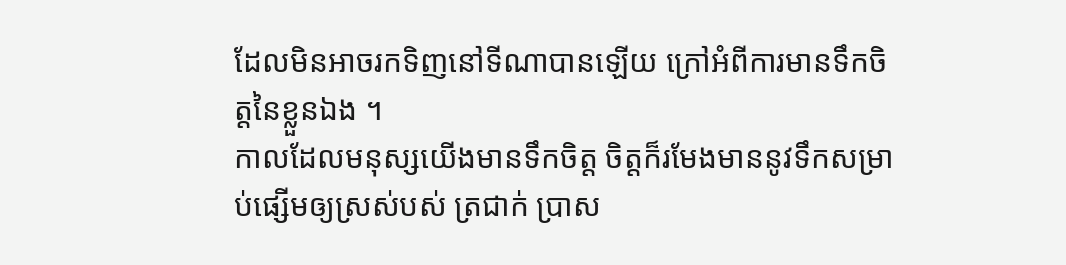ដែលមិនអាចរកទិញនៅទីណាបានឡើយ ក្រៅអំពីការមានទឹកចិត្តនៃខ្លួនឯង ។
កាលដែលមនុស្សយើងមានទឹកចិត្ត ចិត្តក៏រមែងមាននូវទឹកសម្រាប់ផ្សើមឲ្យស្រស់បស់ ត្រជាក់ ប្រាស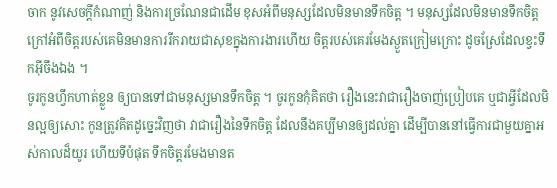ចាក នូវសេចក្តីកំណាញ់ និងការច្រណែនជាដើម ខុសអំពីមនុស្សដែលមិនមានទឹកចិត្ត ។ មនុស្សដែលមិនមានទឹកចិត្ត ក្រៅអំពីចិត្តរបស់គេមិនមានការរីករាយជាសុខក្នុងការងារហើយ ចិត្តរបស់គេរមែងស្ងួតក្រៀមក្រោះ ដូចស្រែដែលខ្វះទឹកអ៊ីចឹងឯង ។
ចូរកូនហ្វឹកហាត់ខ្លួន ឲ្យបានទៅជាមនុស្សមានទឹកចិត្ត ។ ចូរកូនកុំគិតថា រឿងនេះវាជារឿងចាញ់ប្រៀបគេ ឬជាអ្វីដែលមិនល្អឲ្យសោះ កូនត្រូវគិតដូច្នេះវិញថា វាជារឿងនៃទឹកចិត្ត ដែលនឹងគប្បីមានឲ្យដល់គ្នា ដើម្បីបាននៅធ្វើការជាមួយគ្នាអស់កាលដ៏យូរ ហើយទីបំផុត ទឹកចិត្តរមែងមានត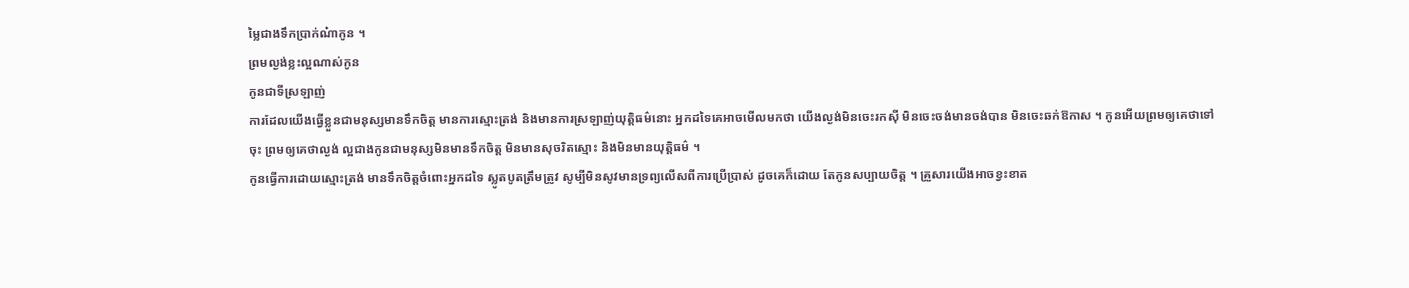ម្លៃជាងទឹកប្រាក់ណ៎ាកូន ។
ព្រមល្ងង់ខ្លះល្អណាស់កូន
កូនជាទីស្រឡាញ់
ការដែលយើងធ្វើខ្លួនជាមនុស្សមានទឹកចិត្ត មានការស្មោះត្រង់ និងមានការស្រឡាញ់យុត្តិធម៌នោះ អ្នកដទៃគេអាចមើលមកថា យើងល្ងង់មិនចេះរកស៊ី មិនចេះចង់មានចង់បាន មិនចេះឆក់ឱកាស ។ កូនអើយព្រមឲ្យគេថាទៅចុះ ព្រមឲ្យគេថាល្ងង់ ល្អជាងកូនជាមនុស្សមិនមានទឹកចិត្ត មិនមានសុចរិតស្មោះ និងមិនមានយុត្តិធម៌ ។
កូនធ្វើការដោយស្មោះត្រង់ មានទឹកចិត្តចំពោះអ្នកដទៃ ស្លូតបូតត្រឹមត្រូវ សូម្បីមិនសូវមានទ្រព្យលើសពីការប្រើប្រាស់ ដូចគេក៏ដោយ តែកូនសប្បាយចិត្ត ។ គ្រួសារយើងអាចខ្វះខាត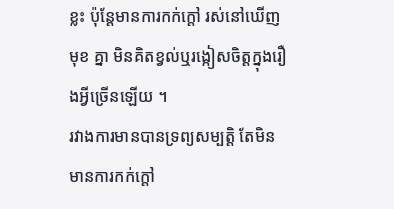ខ្លះ ប៉ុន្តែមានការកក់ក្តៅ រស់នៅឃើញមុខ គ្នា មិនគិតខ្វល់ឬរង្កៀសចិត្តក្នុងរឿងអ្វីច្រើនឡើយ ។
រវាងការមានបានទ្រព្យសម្បត្តិ តែមិនមានការកក់ក្តៅ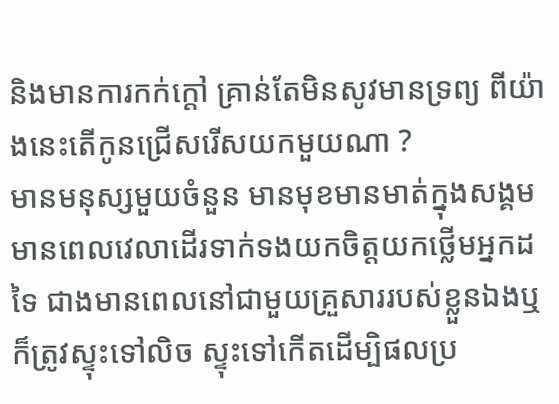និងមានការកក់ក្តៅ គ្រាន់តែមិនសូវមានទ្រព្យ ពីយ៉ាងនេះតើកូនជ្រើសរើសយកមួយណា ?
មានមនុស្សមួយចំនួន មានមុខមានមាត់ក្នុងសង្គមមានពេលវេលាដើរទាក់ទងយកចិត្តយកថ្លើមអ្នកដទៃ ជាងមានពេលនៅជាមួយគ្រួសាររបស់ខ្លួនឯងឬក៏ត្រូវស្ទុះទៅលិច ស្ទុះទៅកើតដើម្បិផលប្រ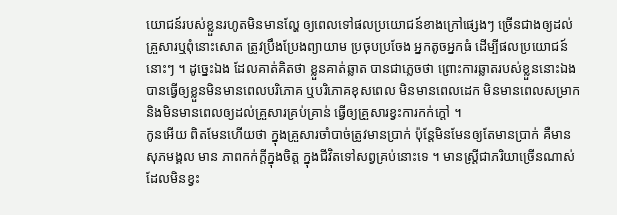យោជន៍របស់ខ្លួនរហូតមិនមានល្ហែ ឲ្យពេលទៅផលប្រយោជន៍ខាងក្រៅផ្សេងៗ ច្រើនជាងឲ្យដល់គ្រួសារឬពុំនោះសោត ត្រូវប្រឹងប្រែងព្យាយាម ប្រចុបប្រចែង អ្នកតូចអ្នកធំ ដើម្បីផលប្រយោជន៍នោះៗ ។ ដូច្នេះឯង ដែលគាត់គិតថា ខ្លួនគាត់ឆ្លាត បានជាភ្លេចថា ព្រោះការឆ្លាតរបស់ខ្លួននោះឯង បានធ្វើឲ្យខ្លួនមិនមានពេលបរិភោគ ឬបរិភោគខុសពេល មិនមានពេលដេក មិនមានពេលសម្រាក និងមិនមានពេលឲ្យដល់គ្រួសារគ្រប់គ្រាន់ ធ្វើឲ្យគ្រួសារខ្វះការកក់ក្តៅ ។
កូនអើយ ពិតមែនហើយថា ក្នុងគ្រួសារចាំបាច់ត្រូវមានប្រាក់ ប៉ុន្តែមិនមែនឲ្យតែមានប្រាក់ គឺមានសុភមង្គល មាន ភាពកក់ក្តីក្នុងចិត្ត ក្នុងជីវិតទៅសព្វគ្រប់នោះទេ ។ មានស្ត្រីជាភរិយាច្រើនណាស់ ដែលមិនខ្វះ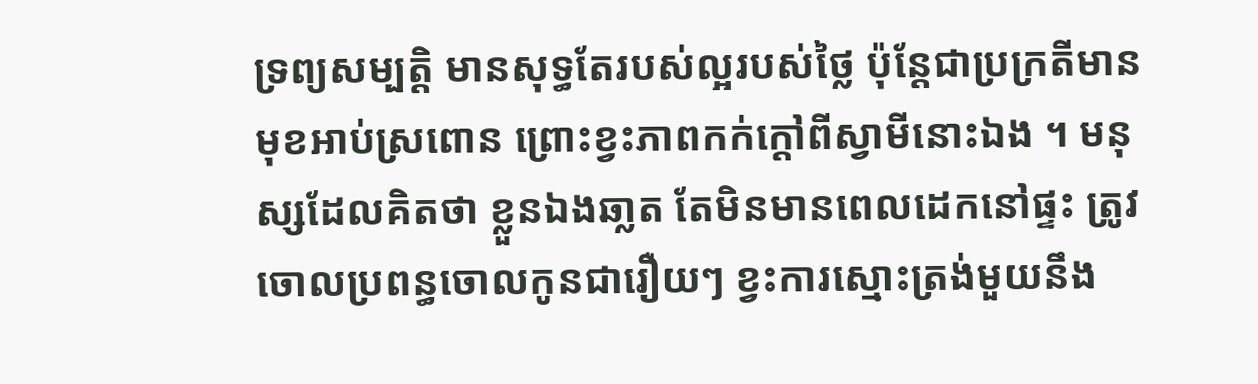ទ្រព្យសម្បតិ្ត មានសុទ្ធតែរបស់ល្អរបស់ថ្លៃ ប៉ុន្តែជាប្រក្រតីមានមុខអាប់ស្រពោន ព្រោះខ្វះភាពកក់ក្តៅពីស្វាមីនោះឯង ។ មនុស្សដែលគិតថា ខ្លួនឯងឆា្លត តែមិនមានពេលដេកនៅផ្ទះ ត្រូវចោលប្រពន្ធចោលកូនជារឿយៗ ខ្វះការស្មោះត្រង់មួយនឹង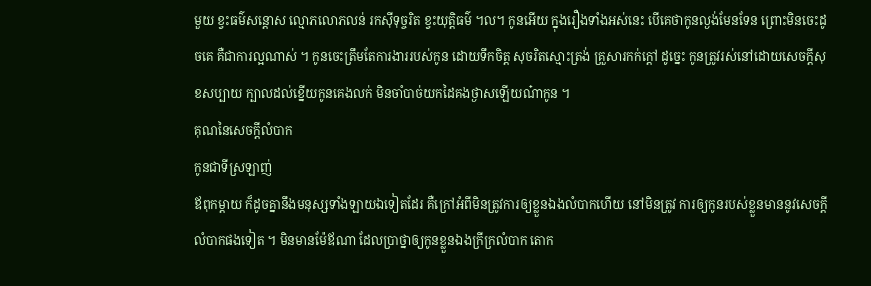មួយ ខ្វះធម៌សន្តោស ល្មោភលោភលន់ រកស៊ីទុច្ចរិត ខ្វះយុត្តិធម៌ ។ល។ កូនអើយ ក្នុងរឿងទាំងអស់នេះ បើគេថាកូនល្ងង់មែនទែន ព្រោះមិនចេះដូចគេ គឺជាការល្អណាស់ ។ កូនចេះត្រឹមតែការងាររបស់កូន ដោយទឹកចិត្ត សុចរិតស្មោះត្រង់ គ្រួសារកក់ក្តៅ ដូច្នេះ កូនត្រូវរស់នៅដោយសេចក្តីសុខសប្បាយ ក្បាលដល់ខ្នើយកូនគេងលក់ មិនចាំបាច់យកដៃគងថ្ងាសឡើយណ៎ាកូន ។
គុណនៃសេចក្តីលំបាក
កូនជាទីស្រឡាញ់
ឪពុកម្តាយ ក៏ដូចគ្នានឹងមនុស្សទាំងឡាយឯទៀតដែរ គឺក្រៅអំពីមិនត្រូវការឲ្យខ្លួនឯងលំបាកហើយ នៅមិនត្រូវ ការឲ្យកូនរបស់ខ្លួនមាននូវសេចក្តីលំបាកផងទៀត ។ មិនមានម៉ែឪណា ដែលប្រាថ្នាឲ្យកូនខ្លួនឯងក្រីក្រលំបាក តោក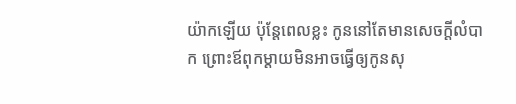យ៉ាកឡើយ ប៉ុន្តែពេលខ្លះ កូននៅតែមានសេចក្តីលំបាក ព្រោះឪពុកម្តាយមិនអាចធ្វើឲ្យកូនសុ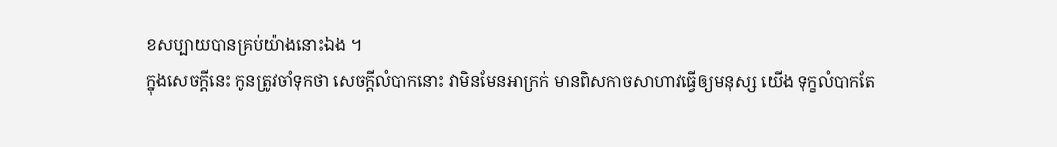ខសប្បាយបានគ្រប់យ៉ាងនោះឯង ។
ក្នុងសេចក្តីនេះ កូនត្រូវចាំទុកថា សេចក្តីលំបាកនោះ វាមិនមែនអាក្រក់ មានពិសកាចសាហាវធ្វើឲ្យមនុស្ស យើង ទុក្ខលំបាកតែ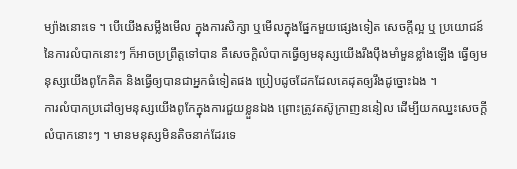ម្យ៉ាងនោះទេ ។ បើយើងសម្លឹងមើល ក្នុងការសិក្សា ឬមើលក្នុងផ្នែកមួយផ្សេងទៀត សេចក្តីល្អ ឬ ប្រយោជន៍នៃការលំបាកនោះៗ ក៏អាចប្រព្រឹត្តទៅបាន គឺសេចក្តិលំបាកធ្វើឲ្យមនុស្សយើងរឹងប៉ឹងមាំមួនខ្លាំងឡើង ធ្វើឲ្យមនុស្សយើងពូកែគិត និងធ្វើឲ្យបានជាអ្នកធំទៀតផង ប្រៀបដូចដែកដែលគេដុតឲ្យរឹងដូច្នោះឯង ។
ការលំបាកប្រដៅឲ្យមនុស្សយើងពូកែក្នុងការជួយខ្លួនឯង ព្រោះត្រូវតស៊ូក្រាញននៀល ដើម្បីយកឈ្នះសេចក្តីលំបាកនោះៗ ។ មានមនុស្សមិនតិចនាក់ដែរទេ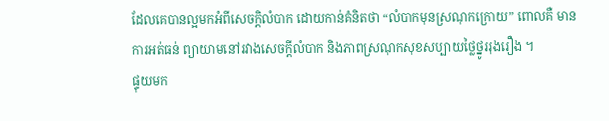ដែលគេបានល្អមកអំពីសេចក្តិលំបាក ដោយកាន់គំនិតថា “លំបាកមុនស្រណុកក្រោយ” ពោលគឺ មានការអត់ធន់ ព្យាយាមនៅរវាងសេចក្តីលំបាក និងភាពស្រណុកសុខសប្បាយថ្លៃថ្នូររុងរឿង ។
ផ្ទុយមក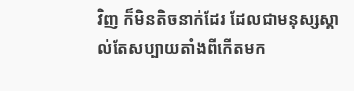វិញ ក៏មិនតិចនាក់ដែរ ដែលជាមនុស្សស្គាល់តែសប្បាយតាំងពីកើតមក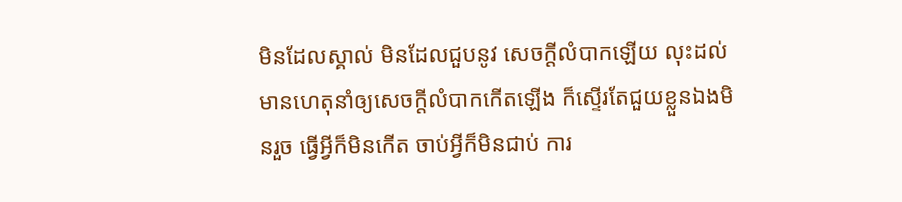មិនដែលស្គាល់ មិនដែលជួបនូវ សេចក្តីលំបាកឡើយ លុះដល់មានហេតុនាំឲ្យសេចក្តីលំបាកកើតឡើង ក៏ស្ទើរតែជួយខ្លួនឯងមិនរួច ធ្វើអ្វីក៏មិនកើត ចាប់អ្វីក៏មិនជាប់ ការ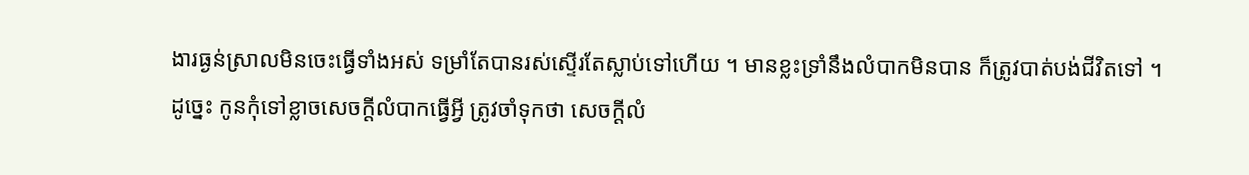ងារធ្ងន់ស្រាលមិនចេះធ្វើទាំងអស់ ទម្រាំតែបានរស់ស្ទើរតែស្លាប់ទៅហើយ ។ មានខ្លះទ្រាំនឹងលំបាកមិនបាន ក៏ត្រូវបាត់បង់ជីវិតទៅ ។
ដូច្នេះ កូនកុំទៅខ្លាចសេចក្តីលំបាកធ្វើអ្វី ត្រូវចាំទុកថា សេចក្តីលំ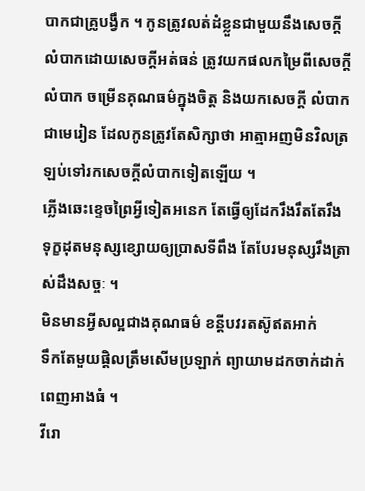បាកជាគ្រូបង្វឹក ។ កូនត្រូវលត់ដំខ្លួនជាមួយនឹងសេចក្តីលំបាកដោយសេចក្តីអត់ធន់ ត្រូវយកផលកម្រៃពីសេចក្តីលំបាក ចម្រើនគុណធម៌ក្នុងចិត្ត និងយកសេចក្តី លំបាកជាមេរៀន ដែលកូនត្រូវតែសិក្សាថា អាត្មាអញមិនវិលត្រឡប់ទៅរកសេចក្តីលំបាកទៀតឡើយ ។
ភ្លើងឆេះខ្ទេចព្រៃអ្វីទៀតអនេក តែធ្វើឲ្យដែករឹងរឹតតែរឹង
ទុក្ខដុតមនុស្សខ្សោយឲ្យប្រាសទីពឹង តែបែរមនុស្សរឹងត្រាស់ដឹងសច្ចៈ ។
មិនមានអ្វីសល្អជាងគុណធម៌ ខន្តីបវរតស៊ូឥតអាក់
ទឹកតែមួយផ្តិលត្រឹមសើមប្រឡាក់ ព្យាយាមដកចាក់ដាក់ពេញអាងធំ ។
វីរោ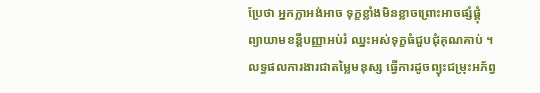ប្រែថា អ្នកក្លាអង់អាច ទុក្ខខ្លាំងមិនខ្លាចព្រោះអាចផ្សំផ្គុំ
ព្យាយាមខន្តីបញ្ញាអប់រំ ឈ្នះអស់ទុក្ខធំជួបជុំគុណគាប់ ។
លទ្ធផលការងារជាតម្លៃមនុស្ស ធ្វើការដូចព្យុះជម្រុះអភ័ព្វ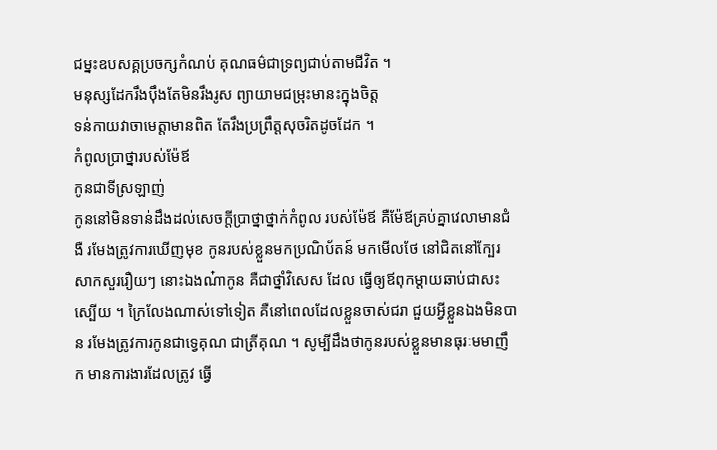ជម្នះឧបសគ្គប្រចក្សកំណប់ គុណធម៌ជាទ្រព្យជាប់តាមជីវិត ។
មនុស្សដែករឹងប៉ឹងតែមិនរឹងរូស ព្យាយាមជម្រុះមានះក្នុងចិត្ត
ទន់កាយវាចាមេត្តាមានពិត តែរឹងប្រព្រឹត្តសុចរិតដូចដែក ។
កំពូលប្រាថ្នារបស់ម៉ែឪ
កូនជាទីស្រឡាញ់
កូននៅមិនទាន់ដឹងដល់សេចក្តីប្រាថ្នាថ្នាក់កំពូល របស់ម៉ែឪ គឺម៉ែឪគ្រប់គ្នាវេលាមានជំងឺ រមែងត្រូវការឃើញមុខ កូនរបស់ខ្លួនមកប្រណិប័តន៍ មកមើលថែ នៅជិតនៅក្បែរសាកសួររឿយៗ នោះឯងណ៎ាកូន គឺជាថ្នាំវិសេស ដែល ធ្វើឲ្យឪពុកម្តាយឆាប់ជាសះស្បើយ ។ ក្រៃលែងណាស់ទៅទៀត គឺនៅពេលដែលខ្លួនចាស់ជរា ជួយអ្វីខ្លួនឯងមិនបាន រមែងត្រូវការកូនជាទ្វេគុណ ជាត្រីគុណ ។ សូម្បីដឹងថាកូនរបស់ខ្លួនមានធុរៈមមាញឹក មានការងារដែលត្រូវ ធ្វើ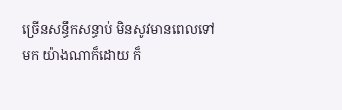ច្រើនសន្ធឹកសន្ធាប់ មិនសូវមានពេលទៅមក យ៉ាងណាក៏ដោយ ក៏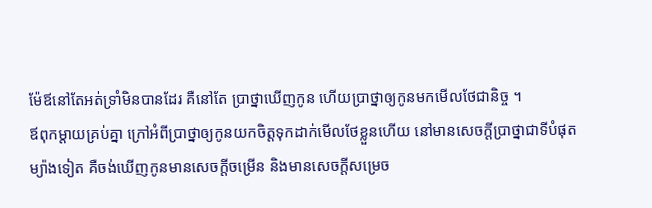ម៉ែឪនៅតែអត់ទ្រាំមិនបានដែរ គឺនៅតែ ប្រាថ្នាឃើញកូន ហើយប្រាថ្នាឲ្យកូនមកមើលថែជានិច្ច ។
ឪពុកម្តាយគ្រប់គ្នា ក្រៅអំពីប្រាថ្នាឲ្យកូនយកចិត្តទុកដាក់មើលថែខ្លួនហើយ នៅមានសេចក្តីប្រាថ្នាជាទីបំផុត ម្យ៉ាងទៀត គឺចង់ឃើញកូនមានសេចក្តីចម្រើន និងមានសេចក្តីសម្រេច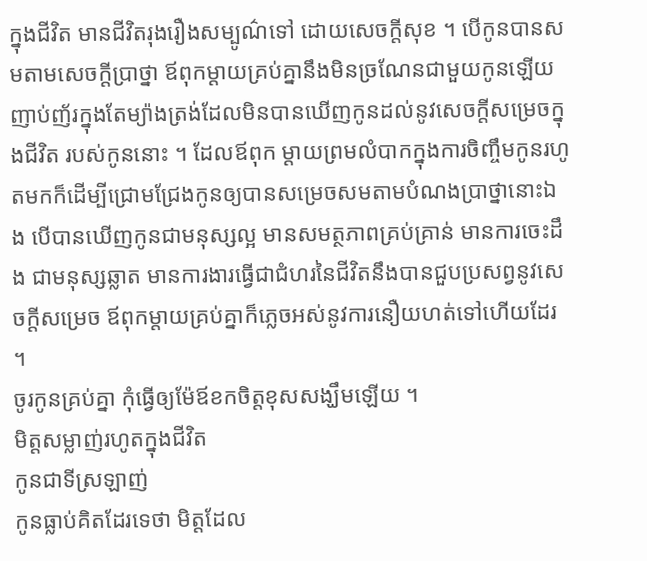ក្នុងជីវិត មានជីវិតរុងរឿងសម្បូណ៌ទៅ ដោយសេចក្តីសុខ ។ បើកូនបានសមតាមសេចក្តីប្រាថ្នា ឪពុកម្តាយគ្រប់គ្នានឹងមិនច្រណែនជាមួយកូនឡើយ ញាប់ញ័រក្នុងតែម្យ៉ាងត្រង់ដែលមិនបានឃើញកូនដល់នូវសេចក្តីសម្រេចក្នុងជីវិត របស់កូននោះ ។ ដែលឪពុក ម្តាយព្រមលំបាកក្នុងការចិញ្ចឹមកូនរហូតមកក៏ដើម្បីជ្រោមជ្រែងកូនឲ្យបានសម្រេចសមតាមបំណងប្រាថ្នានោះឯង បើបានឃើញកូនជាមនុស្សល្អ មានសមត្ថភាពគ្រប់គ្រាន់ មានការចេះដឹង ជាមនុស្សឆ្លាត មានការងារធ្វើជាជំហរនៃជីវិតនឹងបានជួបប្រសព្វនូវសេចក្តីសម្រេច ឪពុកម្តាយគ្រប់គ្នាក៏ភ្លេចអស់នូវការនឿយហត់ទៅហើយដែរ ។
ចូរកូនគ្រប់គ្នា កុំធ្វើឲ្យម៉ែឪខកចិត្តខុសសង្ឃឹមឡើយ ។
មិត្តសម្លាញ់រហូតក្នុងជីវិត
កូនជាទីស្រឡាញ់
កូនធ្លាប់គិតដែរទេថា មិត្តដែល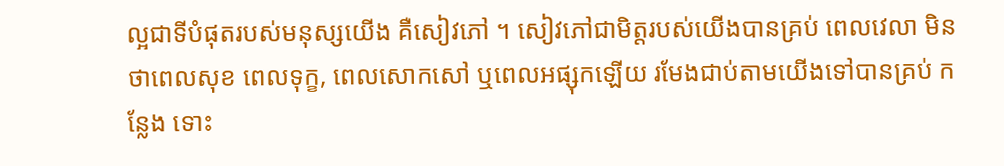ល្អជាទីបំផុតរបស់មនុស្សយើង គឺសៀវភៅ ។ សៀវភៅជាមិត្តរបស់យើងបានគ្រប់ ពេលវេលា មិនថាពេលសុខ ពេលទុក្ខ, ពេលសោកសៅ ឬពេលអផ្សុកឡើយ រមែងជាប់តាមយើងទៅបានគ្រប់ កន្លែង ទោះ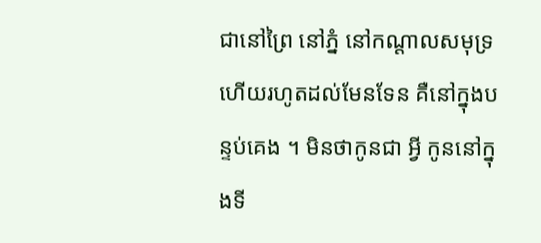ជានៅព្រៃ នៅភ្នំ នៅកណ្តាលសមុទ្រ ហើយរហូតដល់មែនទែន គឺនៅក្នុងបន្ទប់គេង ។ មិនថាកូនជា អ្វី កូននៅក្នុងទី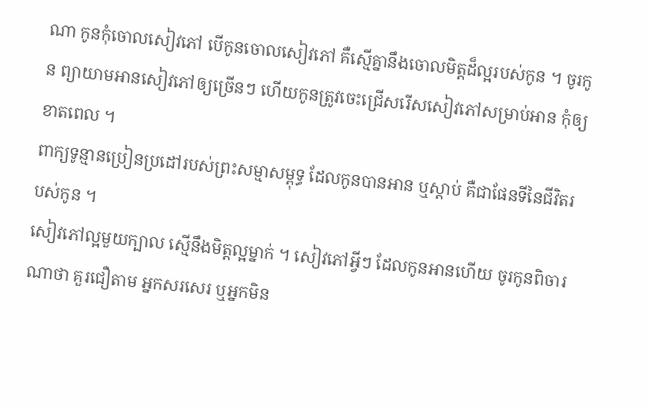ណា កូនកុំចោលសៀវភៅ បើកូនចោលសៀវភៅ គឺស្មើគ្នានឹងចោលមិត្តដ៏ល្អរបស់កូន ។ ចូរកូន ព្យាយាមអានសៀវភៅឲ្យច្រើនៗ ហើយកូនត្រូវចេះជ្រើសរើសសៀវភៅសម្រាប់អាន កុំឲ្យខាតពេល ។
ពាក្យទូន្មានប្រៀនប្រដៅរបស់ព្រះសម្មាសម្ពុទ្ធ ដែលកូនបានអាន ឬស្តាប់ គឺជាផែនទីនៃជីវិតរបស់កូន ។
សៀវភៅល្អមួយក្បាល ស្មើនឹងមិត្តល្អម្នាក់ ។ សៀវភៅអ្វីៗ ដែលកូនអានហើយ ចូរកូនពិចារណាថា គួរជឿតាម អ្នកសរសេរ ឬអ្នកមិន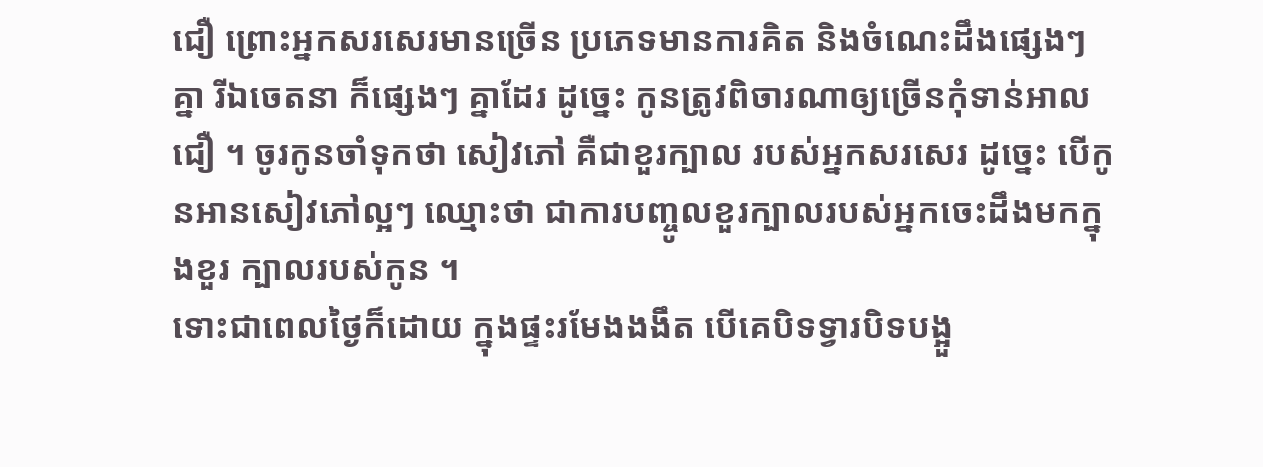ជឿ ព្រោះអ្នកសរសេរមានច្រើន ប្រភេទមានការគិត និងចំណេះដឹងផ្សេងៗ គ្នា រីឯចេតនា ក៏ផ្សេងៗ គ្នាដែរ ដូច្នេះ កូនត្រូវពិចារណាឲ្យច្រើនកុំទាន់អាលជឿ ។ ចូរកូនចាំទុកថា សៀវភៅ គឺជាខួរក្បាល របស់អ្នកសរសេរ ដូច្នេះ បើកូនអានសៀវភៅល្អៗ ឈ្មោះថា ជាការបញ្ចូលខួរក្បាលរបស់អ្នកចេះដឹងមកក្នុងខួរ ក្បាលរបស់កូន ។
ទោះជាពេលថ្ងៃក៏ដោយ ក្នុងផ្ទះរមែងងងឹត បើគេបិទទ្វារបិទបង្អួ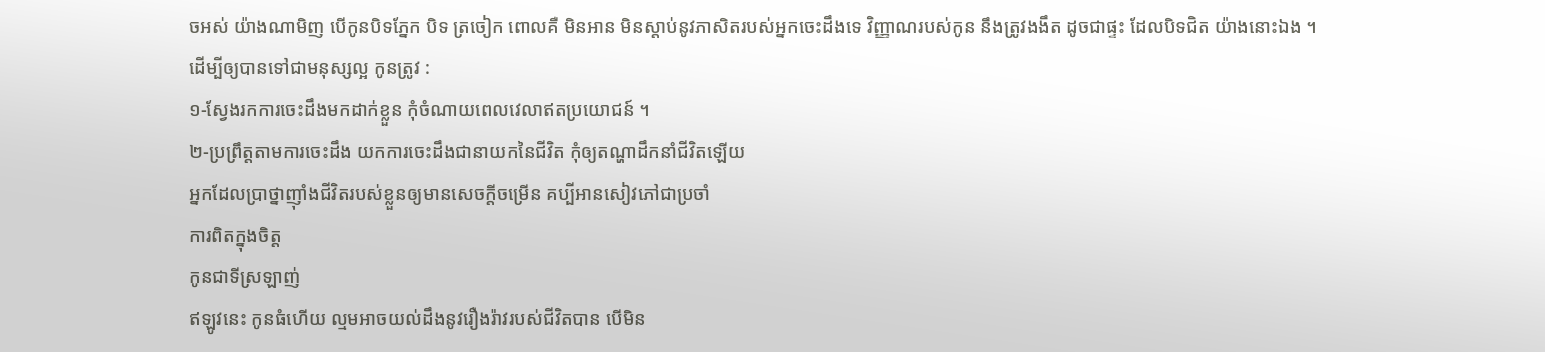ចអស់ យ៉ាងណាមិញ បើកូនបិទភ្នែក បិទ ត្រចៀក ពោលគឺ មិនអាន មិនស្តាប់នូវភាសិតរបស់អ្នកចេះដឹងទេ វិញ្ញាណរបស់កូន នឹងត្រូវងងឹត ដូចជាផ្ទះ ដែលបិទជិត យ៉ាងនោះឯង ។
ដើម្បីឲ្យបានទៅជាមនុស្សល្អ កូនត្រូវ :
១-ស្វែងរកការចេះដឹងមកដាក់ខ្លួន កុំចំណាយពេលវេលាឥតប្រយោជន៍ ។
២-ប្រព្រឹត្តតាមការចេះដឹង យកការចេះដឹងជានាយកនៃជីវិត កុំឲ្យតណ្ហាដឹកនាំជីវិតឡើយ
អ្នកដែលប្រាថ្នាញ៉ាំងជីវិតរបស់ខ្លួនឲ្យមានសេចក្តីចម្រើន គប្បីអានសៀវភៅជាប្រចាំ
ការពិតក្នុងចិត្ត
កូនជាទីស្រឡាញ់
ឥឡូវនេះ កូនធំហើយ ល្មមអាចយល់ដឹងនូវរឿងរ៉ាវរបស់ជីវិតបាន បើមិន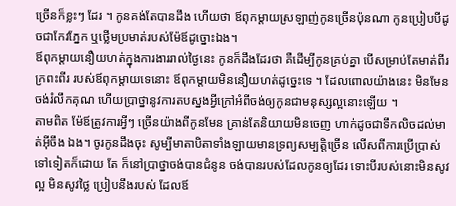ច្រើនក៏ខ្លះៗ ដែរ ។ កូនគង់តែបានដឹង ហើយថា ឪពុកម្តាយស្រឡាញ់កូនច្រើនប៉ុនណា កូនប្រៀបបីដូចជាកែវភ្នែក ឬថ្លើមប្រមាត់របស់ម៉ែឪដូច្នោះឯង។
ឪពុកម្តាយនឿយហត់ក្នុងការងាររាល់ថ្ងៃនេះ កូនក៏ដឹងដែរថា គឺដើម្បីកូនគ្រប់គ្នា បើសម្រាប់តែមាត់ពីរ ក្រពះពីរ របស់ឪពុកម្តាយទេនោះ ឪពុកម្តាយមិននឿយហត់ដូច្នេះទេ ។ ដែលពោលយ៉ាងនេះ មិនមែនចង់រំលឹកគុណ ហើយប្រាថ្នានូវការតបស្នងអ្វីក្រៅអំពីចង់ឲ្យកូនជាមនុស្សល្អនោះឡើយ ។
តាមពិត ម៉ែឪត្រូវការអ្វីៗ ច្រើនយ៉ាងពីកូនមែន គ្រាន់តែនិយាយមិនចេញ ហាក់ដូចជាទឹកលិចដល់មាត់អ៊ីចឹង ឯង។ ចូរកូនដឹងចុះ សូម្បីមាតាបិតាទាំងឡាយមានទ្រព្យសម្បត្តិច្រើន លើសពីការប្រើប្រាស់ទៅទៀតក៏ដោយ តែ ក៏នៅប្រាថ្នាចង់បានជំនូន ចង់បានរបស់ដែលកូនឲ្យដែរ ទោះបីរបស់នោះមិនសូវល្អ មិនសូវថ្លៃ ប្រៀបនឹងរបស់ ដែលឪ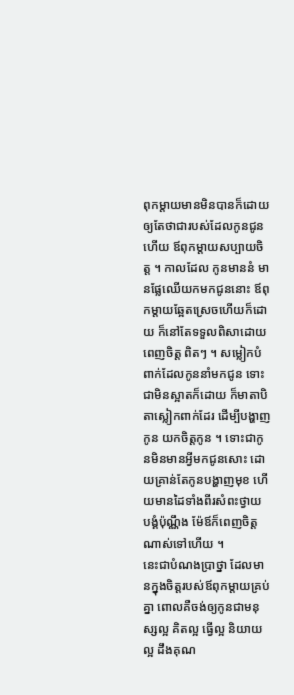ពុកម្តាយមានមិនបានក៏ដោយ ឲ្យតែថាជារបស់ដែលកូនជូនហើយ ឪពុកម្តាយសប្បាយចិត្ត ។ កាលដែល កូនមាននំ មានផ្លែឈើយកមកជូននោះ ឪពុកម្តាយឆ្អែតស្រេចហើយក៏ដោយ ក៏នៅតែទទួលពិសាដោយពេញចិត្ត ពិតៗ ។ សម្លៀកបំពាក់ដែលកូននាំមកជូន ទោះជាមិនស្អាតក៏ដោយ ក៏មាតាបិតាស្លៀកពាក់ដែរ ដើម្បីបង្ហាញកូន យកចិត្តកូន ។ ទោះជាកូនមិនមានអ្វីមកជូនសោះ ដោយគ្រាន់តែកូនបង្ហាញមុខ ហើយមានដៃទាំងពីរសំពះថ្វាយ បង្គំប៉ុណ្ណឹង ម៉ែឪក៏ពេញចិត្តណាស់ទៅហើយ ។
នេះជាបំណងប្រាថ្នា ដែលមានក្នុងចិត្តរបស់ឪពុកម្តាយគ្រប់គ្នា ពោលគឺចង់ឲ្យកូនជាមនុស្សល្អ គិតល្អ ធ្វើល្អ និយាយល្អ ដឹងគុណ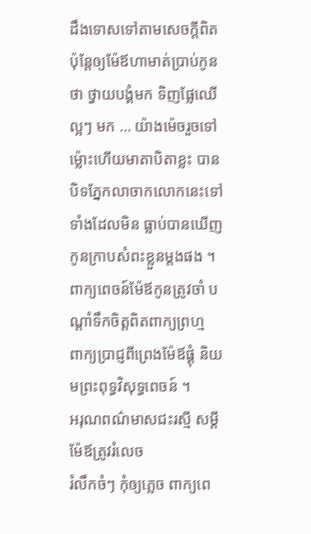ដឹងទោសទៅតាមសេចក្តីពិត ប៉ុន្តែឲ្យម៉ែឪហាមាត់ប្រាប់កូនថា ថ្វាយបង្គំមក ទិញផ្លែឈើ ល្អៗ មក … យ៉ាងម៉េចរួចទៅ ម៉្លោះហើយមាតាបិតាខ្លះ បានបិទភ្នែកលាចាកលោកនេះទៅទាំងដែលមិន ធ្លាប់បានឃើញកូនក្រាបសំពះខ្លួនម្តងផង ។
ពាក្យពេចន៍ម៉ែឪកូនត្រូវចាំ បណ្តាំទឹកចិត្តពិតពាក្យព្រហ្ម
ពាក្យប្រាជ្ញពីព្រេងម៉ែឪផ្គុំ និយមព្រះពុទ្ធវិសុទ្ធពេចន៍ ។
អរុណពណ៌មាសជះរស្មី សម្តីម៉ែឪត្រូវរំលេច
រំលឹកចំៗ កុំឲ្យភ្លេច ពាក្យពេ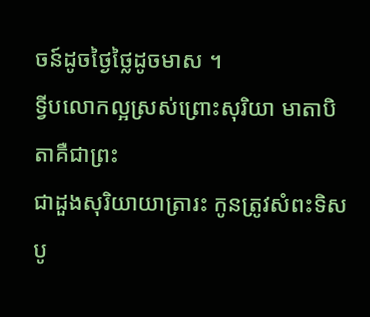ចន៍ដូចថ្ងៃថ្លៃដូចមាស ។
ទ្វីបលោកល្អស្រស់ព្រោះសុរិយា មាតាបិតាគឺជាព្រះ
ជាដួងសុរិយាយាត្រារះ កូនត្រូវសំពះទិសបូ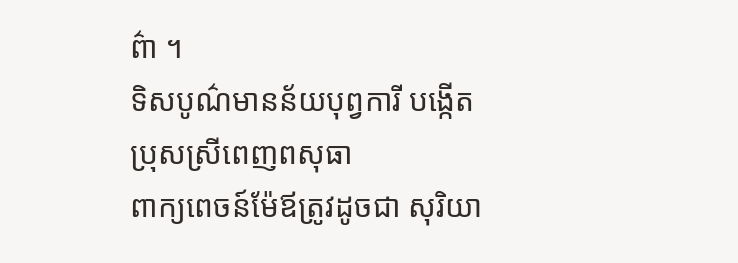ព៌ា ។
ទិសបូណ៌មានន័យបុព្វការី បង្កើតប្រុសស្រីពេញពសុធា
ពាក្យពេចន៍ម៉ែឪត្រូវដូចជា សុរិយា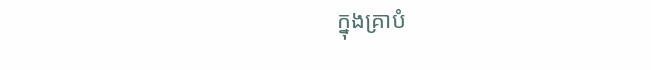ក្នុងគ្រាបំ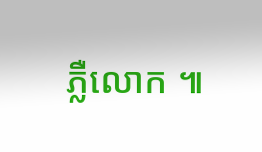ភ្លឺលោក ៕